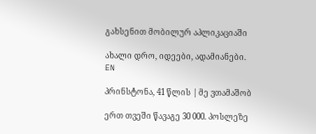გახსენით მობილურ აპლიკაციაში

ახალი დრო, იდეები, ადამიანები.
EN

პრინსტონა, 41 წლის | მე ვთამაშობ

ერთ თვეში წავაგე 30 000. პოსლეზე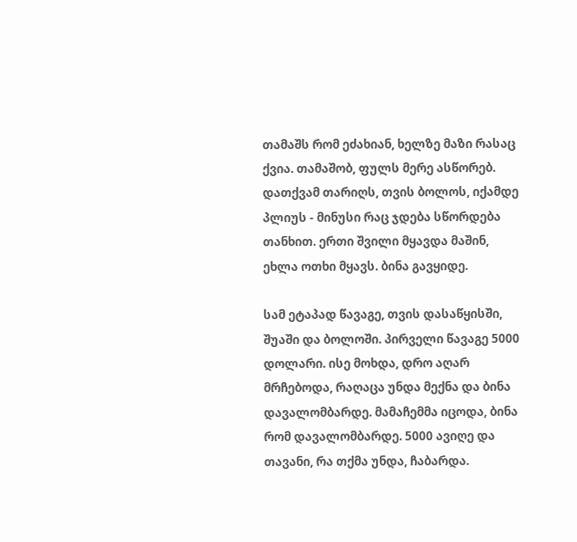თამაშს რომ ეძახიან, ხელზე მაზი რასაც ქვია. თამაშობ, ფულს მერე ასწორებ. დათქვამ თარიღს, თვის ბოლოს, იქამდე პლიუს - მინუსი რაც ჯდება სწორდება თანხით. ერთი შვილი მყავდა მაშინ, ეხლა ოთხი მყავს. ბინა გავყიდე.

სამ ეტაპად წავაგე, თვის დასაწყისში, შუაში და ბოლოში. პირველი წავაგე 5000 დოლარი. ისე მოხდა, დრო აღარ მრჩებოდა, რაღაცა უნდა მექნა და ბინა დავალომბარდე. მამაჩემმა იცოდა, ბინა რომ დავალომბარდე. 5000 ავიღე და თავანი, რა თქმა უნდა, ჩაბარდა.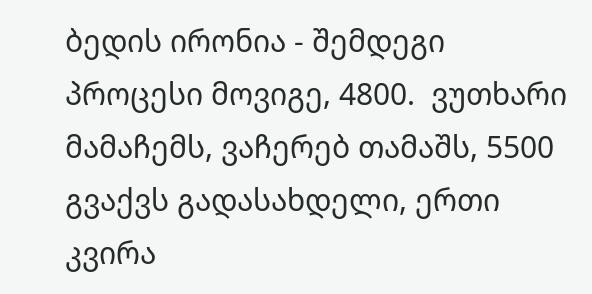ბედის ირონია - შემდეგი პროცესი მოვიგე, 4800.  ვუთხარი მამაჩემს, ვაჩერებ თამაშს, 5500 გვაქვს გადასახდელი, ერთი კვირა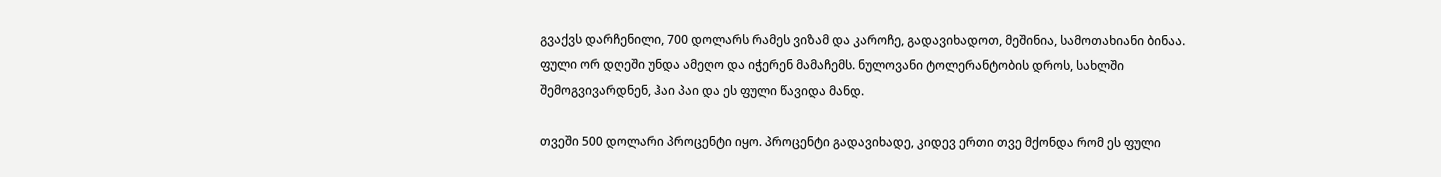გვაქვს დარჩენილი, 700 დოლარს რამეს ვიზამ და კაროჩე, გადავიხადოთ, მეშინია, სამოთახიანი ბინაა. ფული ორ დღეში უნდა ამეღო და იჭერენ მამაჩემს. ნულოვანი ტოლერანტობის დროს, სახლში შემოგვივარდნენ, ჰაი პაი და ეს ფული წავიდა მანდ.

თვეში 500 დოლარი პროცენტი იყო. პროცენტი გადავიხადე, კიდევ ერთი თვე მქონდა რომ ეს ფული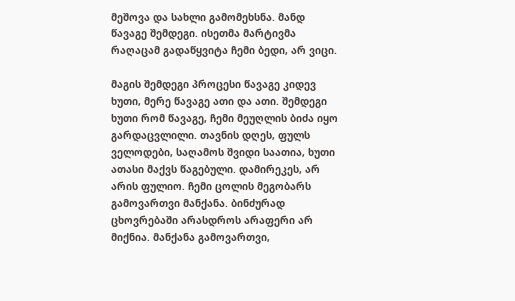მეშოვა და სახლი გამომეხსნა. მანდ წავაგე შემდეგი. ისეთმა მარტივმა რაღაცამ გადაწყვიტა ჩემი ბედი, არ ვიცი.

მაგის შემდეგი პროცესი წავაგე კიდევ ხუთი, მერე წავაგე ათი და ათი. შემდეგი ხუთი რომ წავაგე, ჩემი მეუღლის ბიძა იყო გარდაცვლილი. თავნის დღეს, ფულს ველოდები, საღამოს შვიდი საათია, ხუთი ათასი მაქვს წაგებული. დამირეკეს, არ არის ფულიო. ჩემი ცოლის მეგობარს გამოვართვი მანქანა. ბინძურად ცხოვრებაში არასდროს არაფერი არ მიქნია. მანქანა გამოვართვი,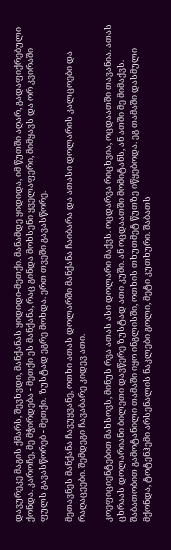დავურეკე მაგის ქმარს, შევხვდი, მანქანას ყიდიდი-მეთქი. მანამდე ყიდიდა, იმ წუთში აღარ, გადაფიქრებული ქონდა. კაროჩე, მე მჭირდება - მეთქი ეს მანქანა, რაც გინდა მოხსენი ყველაფერი, მიმყავს და ორ კვირაში ფულს გავასწორებ - მეთქი.  ზუსტად ეგრე მოხდა. ერთ თვეში გავასწორე.

მეთავნეს მანქანა ჩავუყვანე, ოთხი ათას დოლარში მანქანა ჩაიბარა და ათასი დოლარის კალცოები და რაღაცეები. შემდეგი ჩავაბარე კიდევ ათი.

კოეფიციენტებით მახსოვს, მინუს რვა ათას ასი დოლარი მაქვს. ოცდარვა რიცხვია, ოცდაათში თავანია. ათას ცხრაას დოლარიანი ბილეთი დავწერე ზუსტად ათი კუში. ან ოცდაათში მომიტანს, ან ათში მე მიმაქვს. შაბათობით გამოტანილი თამაში იყო ინგლისში, ოთხის თხუთმეტ წუთზე იწყებოდა. ეგ თამაში დასმული მქონდა, ტოტენჰემი არსენალის ნაკლები გოლი, მეტი კუთხური. შაბათს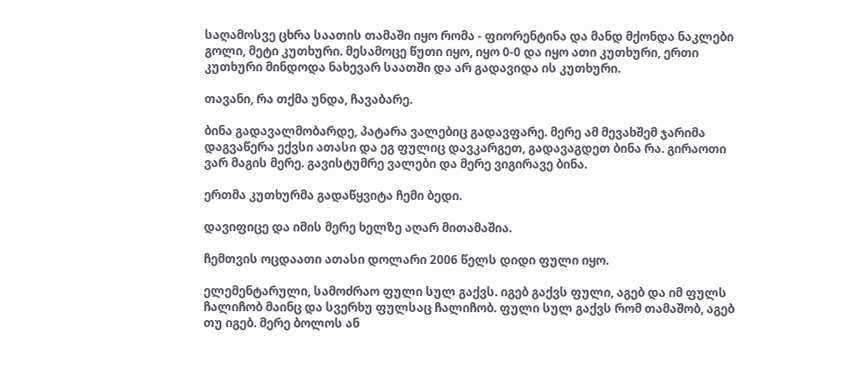საღამოსვე ცხრა საათის თამაში იყო რომა - ფიორენტინა და მანდ მქონდა ნაკლები გოლი, მეტი კუთხური. მესამოცე წუთი იყო, იყო 0-0 და იყო ათი კუთხური, ერთი კუთხური მინდოდა ნახევარ საათში და არ გადავიდა ის კუთხური.

თავანი, რა თქმა უნდა, ჩავაბარე.

ბინა გადავალმობარდე, პატარა ვალებიც გადავფარე. მერე ამ მევახშემ ჯარიმა დაგვაწერა ექვსი ათასი და ეგ ფულიც დავკარგეთ, გადავაგდეთ ბინა რა. გირაოთი ვარ მაგის მერე. გავისტუმრე ვალები და მერე ვიგირავე ბინა.

ერთმა კუთხურმა გადაწყვიტა ჩემი ბედი.

დავიფიცე და იმის მერე ხელზე აღარ მითამაშია.

ჩემთვის ოცდაათი ათასი დოლარი 2006 წელს დიდი ფული იყო.

ელემენტარული, სამოძრაო ფული სულ გაქვს. იგებ გაქვს ფული, აგებ და იმ ფულს ჩალიჩობ მაინც და სვერხუ ფულსაც ჩალიჩობ. ფული სულ გაქვს რომ თამაშობ, აგებ თუ იგებ. მერე ბოლოს ან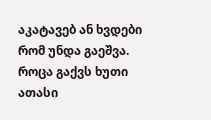აკატავებ ან ხვდები რომ უნდა გაეშვა. როცა გაქვს ხუთი ათასი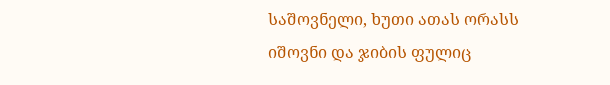საშოვნელი, ხუთი ათას ორასს იშოვნი და ჯიბის ფულიც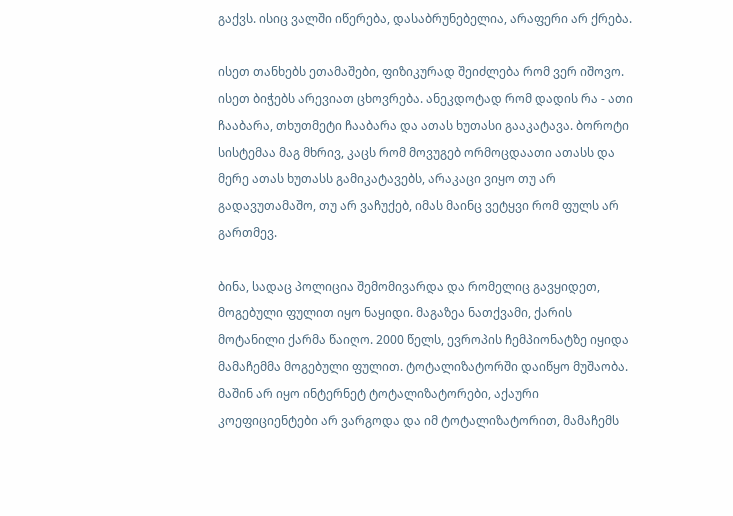გაქვს. ისიც ვალში იწერება, დასაბრუნებელია, არაფერი არ ქრება.

ისეთ თანხებს ეთამაშები, ფიზიკურად შეიძლება რომ ვერ იშოვო. ისეთ ბიჭებს არევიათ ცხოვრება. ანეკდოტად რომ დადის რა - ათი ჩააბარა, თხუთმეტი ჩააბარა და ათას ხუთასი გააკატავა. ბოროტი სისტემაა მაგ მხრივ, კაცს რომ მოვუგებ ორმოცდაათი ათასს და მერე ათას ხუთასს გამიკატავებს, არაკაცი ვიყო თუ არ გადავუთამაშო, თუ არ ვაჩუქებ, იმას მაინც ვეტყვი რომ ფულს არ გართმევ.

ბინა, სადაც პოლიცია შემომივარდა და რომელიც გავყიდეთ, მოგებული ფულით იყო ნაყიდი. მაგაზეა ნათქვამი, ქარის მოტანილი ქარმა წაიღო. 2000 წელს, ევროპის ჩემპიონატზე იყიდა მამაჩემმა მოგებული ფულით. ტოტალიზატორში დაიწყო მუშაობა. მაშინ არ იყო ინტერნეტ ტოტალიზატორები, აქაური კოეფიციენტები არ ვარგოდა და იმ ტოტალიზატორით, მამაჩემს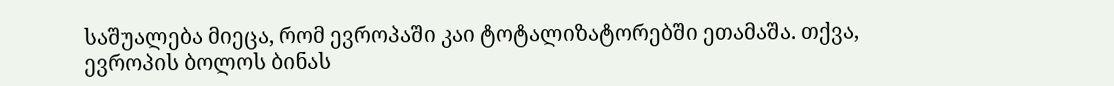საშუალება მიეცა, რომ ევროპაში კაი ტოტალიზატორებში ეთამაშა. თქვა, ევროპის ბოლოს ბინას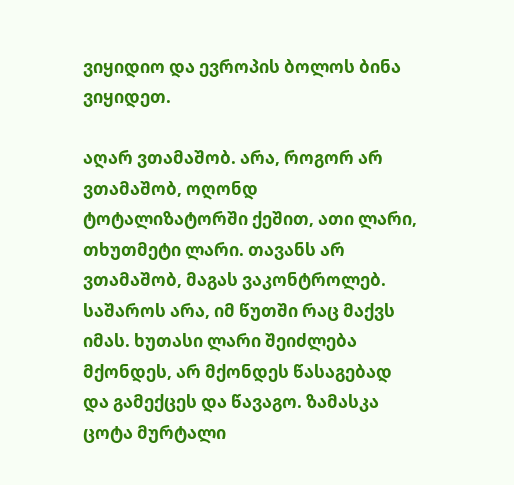ვიყიდიო და ევროპის ბოლოს ბინა ვიყიდეთ.

აღარ ვთამაშობ. არა, როგორ არ ვთამაშობ, ოღონდ ტოტალიზატორში ქეშით, ათი ლარი, თხუთმეტი ლარი. თავანს არ ვთამაშობ, მაგას ვაკონტროლებ. საშაროს არა, იმ წუთში რაც მაქვს იმას. ხუთასი ლარი შეიძლება მქონდეს, არ მქონდეს წასაგებად და გამექცეს და წავაგო. ზამასკა ცოტა მურტალი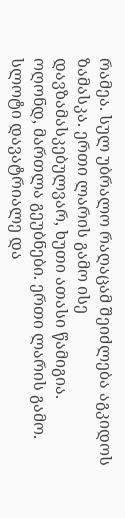რამეა. სულ უბრალო რაღაცამ შეიძლება აგკიდოს ზამასკა. ერთი ლარის გამო ისე დავზამასკებულვარ, ხუთი ათასი წამიგია. ოღონდ, მართლა გეუბნები. ერთი ლარის გამო. სლოტი დავატრიალე და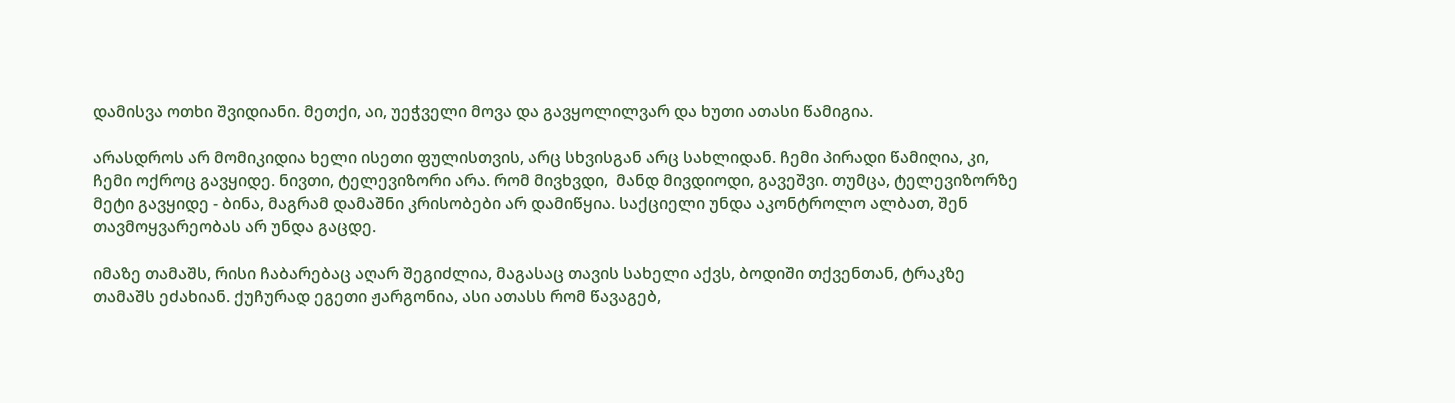დამისვა ოთხი შვიდიანი. მეთქი, აი, უეჭველი მოვა და გავყოლილვარ და ხუთი ათასი წამიგია.

არასდროს არ მომიკიდია ხელი ისეთი ფულისთვის, არც სხვისგან არც სახლიდან. ჩემი პირადი წამიღია, კი, ჩემი ოქროც გავყიდე. ნივთი, ტელევიზორი არა. რომ მივხვდი,  მანდ მივდიოდი, გავეშვი. თუმცა, ტელევიზორზე მეტი გავყიდე - ბინა, მაგრამ დამაშნი კრისობები არ დამიწყია. საქციელი უნდა აკონტროლო ალბათ, შენ თავმოყვარეობას არ უნდა გაცდე.

იმაზე თამაშს, რისი ჩაბარებაც აღარ შეგიძლია, მაგასაც თავის სახელი აქვს, ბოდიში თქვენთან, ტრაკზე თამაშს ეძახიან. ქუჩურად ეგეთი ჟარგონია, ასი ათასს რომ წავაგებ,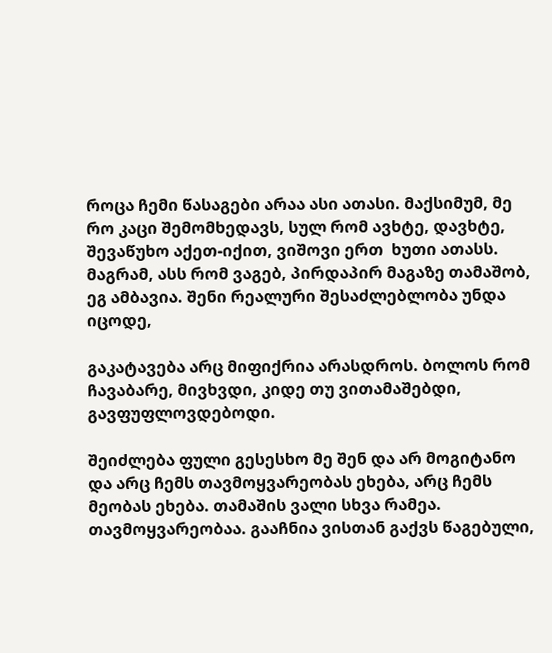როცა ჩემი წასაგები არაა ასი ათასი. მაქსიმუმ, მე რო კაცი შემომხედავს, სულ რომ ავხტე, დავხტე, შევაწუხო აქეთ-იქით, ვიშოვი ერთ  ხუთი ათასს. მაგრამ, ასს რომ ვაგებ, პირდაპირ მაგაზე თამაშობ, ეგ ამბავია. შენი რეალური შესაძლებლობა უნდა იცოდე,

გაკატავება არც მიფიქრია არასდროს. ბოლოს რომ ჩავაბარე, მივხვდი, კიდე თუ ვითამაშებდი, გავფუფლოვდებოდი.

შეიძლება ფული გესესხო მე შენ და არ მოგიტანო და არც ჩემს თავმოყვარეობას ეხება, არც ჩემს მეობას ეხება. თამაშის ვალი სხვა რამეა. თავმოყვარეობაა. გააჩნია ვისთან გაქვს წაგებული,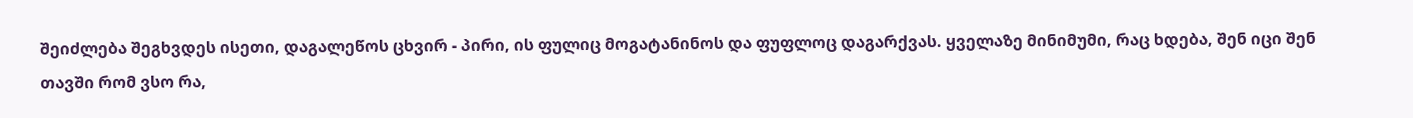შეიძლება შეგხვდეს ისეთი, დაგალეწოს ცხვირ - პირი, ის ფულიც მოგატანინოს და ფუფლოც დაგარქვას. ყველაზე მინიმუმი, რაც ხდება, შენ იცი შენ თავში რომ ვსო რა,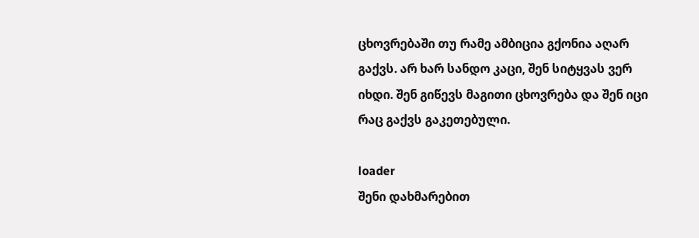ცხოვრებაში თუ რამე ამბიცია გქონია აღარ გაქვს. არ ხარ სანდო კაცი, შენ სიტყვას ვერ იხდი. შენ გიწევს მაგითი ცხოვრება და შენ იცი რაც გაქვს გაკეთებული.

loader
შენი დახმარებით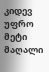კიდევ უფრო მეტი მაღალი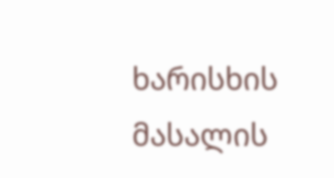ხარისხის მასალის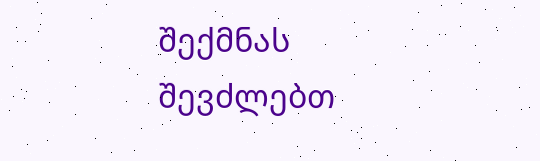შექმნას შევძლებთ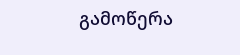გამოწერა